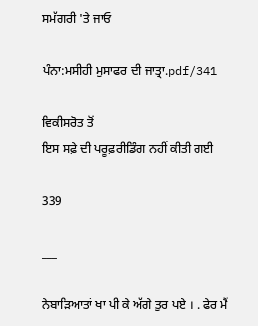ਸਮੱਗਰੀ 'ਤੇ ਜਾਓ

ਪੰਨਾ:ਮਸੀਹੀ ਮੁਸਾਫਰ ਦੀ ਜਾਤ੍ਰਾ.pdf/341

ਵਿਕੀਸਰੋਤ ਤੋਂ
ਇਸ ਸਫ਼ੇ ਦੀ ਪਰੂਫ਼ਰੀਡਿੰਗ ਨਹੀਂ ਕੀਤੀ ਗਈ

339

___

ਨੇਬਾੜਿਆਤਾਂ ਖਾ ਪੀ ਕੇ ਅੱਗੇ ਤੁਰ ਪਏ । . ਫੇਰ ਮੈਂ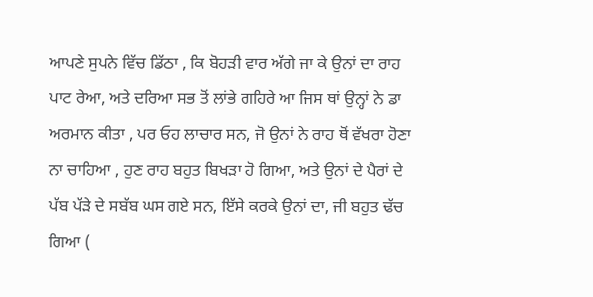ਆਪਣੇ ਸੁਪਨੇ ਵਿੱਚ ਡਿੱਠਾ , ਕਿ ਬੋਹੜੀ ਵਾਰ ਅੱਗੇ ਜਾ ਕੇ ਉਨਾਂ ਦਾ ਰਾਹ ਪਾਟ ਰੇਆ, ਅਤੇ ਦਰਿਆ ਸਭ ਤੋਂ ਲਾਂਭੇ ਗਹਿਰੇ ਆ ਜਿਸ ਥਾਂ ਉਨ੍ਹਾਂ ਨੇ ਡਾ ਅਰਮਾਨ ਕੀਤਾ , ਪਰ ਓਹ ਲਾਚਾਰ ਸਨ, ਜੋ ਉਨਾਂ ਨੇ ਰਾਹ ਥੋਂ ਵੱਖਰਾ ਹੋਣਾ ਨਾ ਚਾਹਿਆ , ਹੁਣ ਰਾਹ ਬਹੁਤ ਬਿਖੜਾ ਹੋ ਗਿਆ, ਅਤੇ ਉਨਾਂ ਦੇ ਪੈਰਾਂ ਦੇ ਪੱਬ ਪੱੜੇ ਦੇ ਸਬੱਬ ਘਸ ਗਏ ਸਨ, ਇੱਸੇ ਕਰਕੇ ਉਨਾਂ ਦਾ, ਜੀ ਬਹੁਤ ਢੱਚ ਗਿਆ (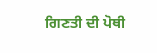ਗਿਣਤੀ ਦੀ ਪੋਥੀ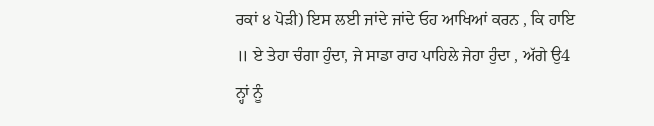ਰਕਾਂ ੪ ਪੋੜੀ) ਇਸ ਲਈ ਜਾਂਦੇ ਜਾਂਦੇ ਓਹ ਆਖਿਆਂ ਕਰਨ , ਕਿ ਹਾਇ ॥ ਏ ਤੇਹਾ ਚੰਗਾ ਹੁੰਦਾ, ਜੇ ਸਾਡਾ ਰਾਹ ਪਾਹਿਲੇ ਜੇਹਾ ਹੁੰਦਾ , ਅੱਗੇ ਉ4 ਨ੍ਹਾਂ ਨੂੰ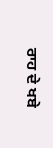ਰਾਹ ਦੇ ਖਬੇ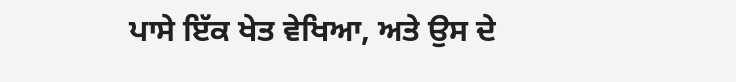ਪਾਸੇ ਇੱਕ ਖੇਤ ਵੇਖਿਆ, ਅਤੇ ਉਸ ਦੇ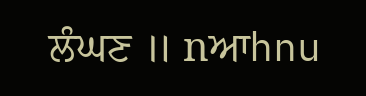ਲੰਘਣ ॥ nਆhnu